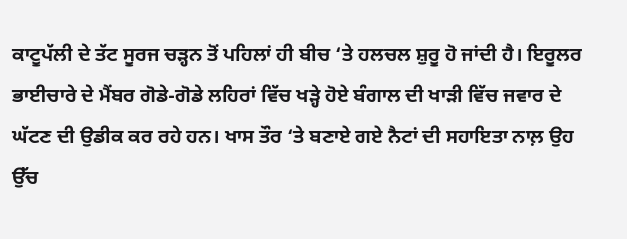ਕਾਟੂਪੱਲੀ ਦੇ ਤੱਟ ਸੂਰਜ ਚੜ੍ਹਨ ਤੋਂ ਪਹਿਲਾਂ ਹੀ ਬੀਚ ‘ਤੇ ਹਲਚਲ ਸ਼ੁਰੂ ਹੋ ਜਾਂਦੀ ਹੈ। ਇਰੂਲਰ ਭਾਈਚਾਰੇ ਦੇ ਮੈਂਬਰ ਗੋਡੇ-ਗੋਡੇ ਲਹਿਰਾਂ ਵਿੱਚ ਖੜ੍ਹੇ ਹੋਏ ਬੰਗਾਲ ਦੀ ਖਾੜੀ ਵਿੱਚ ਜਵਾਰ ਦੇ ਘੱਟਣ ਦੀ ਉਡੀਕ ਕਰ ਰਹੇ ਹਨ। ਖਾਸ ਤੌਰ ‘ਤੇ ਬਣਾਏ ਗਏ ਨੈਟਾਂ ਦੀ ਸਹਾਇਤਾ ਨਾਲ਼ ਉਹ ਉੱਚ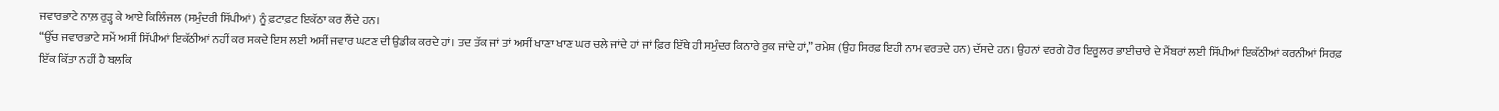ਜਵਾਰਭਾਟੇ ਨਾਲ਼ ਰੁੜ੍ਹ ਕੇ ਆਏ ਕਿਲਿੰਜਲ (ਸਮੁੰਦਰੀ ਸਿੱਪੀਆਂ) ਨੂੰ ਫ਼ਟਾਫ਼ਟ ਇਕੱਠਾ ਕਰ ਲੈਂਦੇ ਹਨ।
“ਉੱਚ ਜਵਾਰਭਾਟੇ ਸਮੇਂ ਅਸੀਂ ਸਿੱਪੀਆਂ ਇਕੱਠੀਆਂ ਨਹੀਂ ਕਰ ਸਕਦੇ ਇਸ ਲਈ ਅਸੀਂ ਜਵਾਰ ਘਟਣ ਦੀ ਉਡੀਕ ਕਰਦੇ ਹਾਂ। ਤਦ ਤੱਕ ਜਾਂ ਤਾਂ ਅਸੀਂ ਖਾਣਾ ਖਾਣ ਘਰ ਚਲੇ ਜਾਂਦੇ ਹਾਂ ਜਾਂ ਫ਼ਿਰ ਇੱਥੇ ਹੀ ਸਮੁੰਦਰ ਕਿਨਾਰੇ ਰੁਕ ਜਾਂਦੇ ਹਾਂ,” ਰਮੇਸ਼ (ਉਹ ਸਿਰਫ਼ ਇਹੀ ਨਾਮ ਵਰਤਦੇ ਹਨ) ਦੱਸਦੇ ਹਨ। ਉਹਨਾਂ ਵਰਗੇ ਹੋਰ ਇਰੂਲਰ ਭਾਈਚਾਰੇ ਦੇ ਮੈਂਬਰਾਂ ਲਈ ਸਿੱਪੀਆਂ ਇਕੱਠੀਆਂ ਕਰਨੀਆਂ ਸਿਰਫ਼ ਇੱਕ ਕਿੱਤਾ ਨਹੀਂ ਹੈ ਬਲਕਿ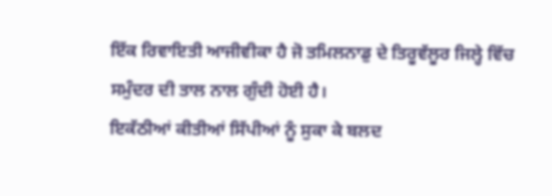ਇੱਕ ਰਿਵਾਇਤੀ ਆਜੀਵੀਕਾ ਹੈ ਜੋ ਤਮਿਲਨਾਡੁ ਦੇ ਤਿਰੂਵੱਲੂਰ ਜਿਲ੍ਹੇ ਵਿੱਚ ਸਮੁੰਦਰ ਦੀ ਤਾਲ ਨਾਲ ਗੁੰਦੀ ਹੋਈ ਹੈ।
ਇਕੱਠੀਆਂ ਕੀਤੀਆਂ ਸਿੱਪੀਆਂ ਨੂੰ ਸੁਕਾ ਕੇ ਬਲਦ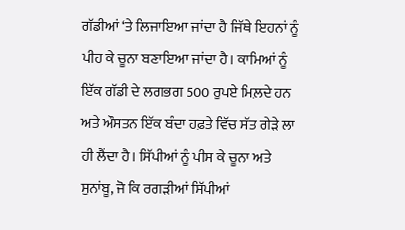ਗੱਡੀਆਂ ‘ਤੇ ਲਿਜਾਇਆ ਜਾਂਦਾ ਹੈ ਜਿੱਥੇ ਇਹਨਾਂ ਨੂੰ ਪੀਹ ਕੇ ਚੂਨਾ ਬਣਾਇਆ ਜਾਂਦਾ ਹੈ। ਕਾਮਿਆਂ ਨੂੰ ਇੱਕ ਗੱਡੀ ਦੇ ਲਗਭਗ 500 ਰੁਪਏ ਮਿਲ਼ਦੇ ਹਨ ਅਤੇ ਔਸਤਨ ਇੱਕ ਬੰਦਾ ਹਫ਼ਤੇ ਵਿੱਚ ਸੱਤ ਗੇੜੇ ਲਾ ਹੀ ਲੈਂਦਾ ਹੈ। ਸਿੱਪੀਆਂ ਨੂੰ ਪੀਸ ਕੇ ਚੂਨਾ ਅਤੇ ਸੁਨਾਂਬੂ, ਜੋ ਕਿ ਰਗੜੀਆਂ ਸਿੱਪੀਆਂ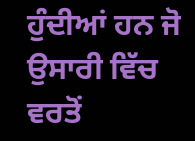ਹੁੰਦੀਆਂ ਹਨ ਜੋ ਉਸਾਰੀ ਵਿੱਚ ਵਰਤੋਂ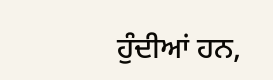ਹੁੰਦੀਆਂ ਹਨ,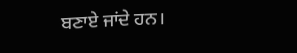ਬਣਾਏ ਜਾਂਦੇ ਹਨ।